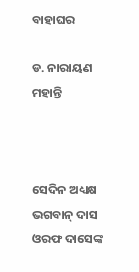ବାହାଘର

ଡ. ନାରାୟଣ ମହାନ୍ତି



ସେଦିନ ଅଧ୍ୟକ୍ଷ ଭଗବାନ୍‌ ଦାସ ଓରଫ ଦାସେଙ୍କ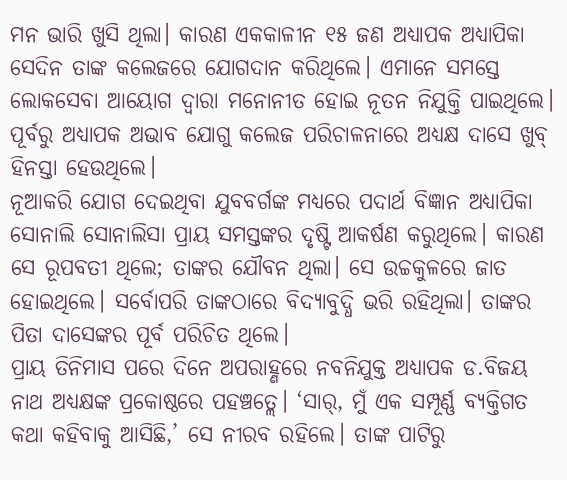ମନ ଭାରି ଖୁସି ଥିଲା। କାରଣ ଏକକାଳୀନ ୧୫ ଜଣ ଅଧ୍ୟାପକ ଅଧ୍ୟାପିକା ସେଦିନ ତାଙ୍କ କଲେଜରେ ଯୋଗଦାନ କରିଥିଲେ। ଏମାନେ ସମସ୍ତେ ଲୋକସେବା ଆୟୋଗ ଦ୍ୱାରା ମନୋନୀତ ହୋଇ ନୂତନ ନିଯୁକ୍ତି ପାଇଥିଲେ। ପୂର୍ବରୁ ଅଧ୍ୟାପକ ଅଭାବ ଯୋଗୁ କଲେଜ ପରିଚାଳନାରେ ଅଧ୍ୟକ୍ଷ ଦାସେ ଖୁବ୍‌ ହିନସ୍ତା ହେଉଥିଲେ।
ନୂଆକରି ଯୋଗ ଦେଇଥିବା ଯୁବବର୍ଗଙ୍କ ମଧ୍ୟରେ ପଦାର୍ଥ ବିଜ୍ଞାନ ଅଧ୍ୟାପିକା ସୋନାଲି ସୋନାଲିସା ପ୍ରାୟ ସମସ୍ତଙ୍କର ଦୃଷ୍ଟି ଆକର୍ଷଣ କରୁଥିଲେ। କାରଣ ସେ ରୂପବତୀ ଥିଲେ; ତାଙ୍କର ଯୌବନ ଥିଲା। ସେ ଉଚ୍ଚକୁଳରେ ଜାତ ହୋଇଥିଲେ। ସର୍ବୋପରି ତାଙ୍କଠାରେ ବିଦ୍ୟାବୁଦ୍ଧି ଭରି ରହିଥିଲା। ତାଙ୍କର ପିତା ଦାସେଙ୍କର ପୂର୍ବ ପରିଚିତ ଥିଲେ।
ପ୍ରାୟ ତିନିମାସ ପରେ ଦିନେ ଅପରାହ୍ଣରେ ନବନିଯୁକ୍ତ ଅଧ୍ୟାପକ ଡ.ବିଜୟ ନାଥ ଅଧ୍ୟକ୍ଷଙ୍କ ପ୍ରକୋଷ୍ଠରେ ପହଞ୍ଚତ୍ଲେ। ‘ସାର୍‌, ମୁଁ ଏକ ସମ୍ପୂର୍ଣ୍ଣ ବ୍ୟକ୍ତିଗତ କଥା କହିବାକୁ ଆସିଛି,’ ସେ ନୀରବ ରହିଲେ। ତାଙ୍କ ପାଟିରୁ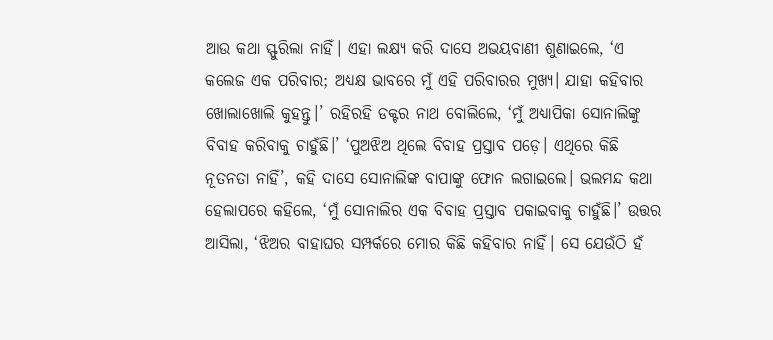ଆଉ କଥା ସ୍ଫୁରିଲା ନାହିଁ। ଏହା ଲକ୍ଷ୍ୟ କରି ଦାସେ ଅଭୟବାଣୀ ଶୁଣାଇଲେ, ‘ଏ କଲେଜ ଏକ ପରିବାର; ଅଧ୍ୟକ୍ଷ ଭାବରେ ମୁଁ ଏହି ପରିବାରର ମୁଖ୍ୟ। ଯାହା କହିବାର ଖୋଲାଖୋଲି କୁହନ୍ତୁ।’ ରହିରହି ଡକ୍ଟର ନାଥ ବୋଲିଲେ, ‘ମୁଁ ଅଧ୍ୟାପିକା ସୋନାଲିଙ୍କୁ ବିବାହ କରିବାକୁ ଚାହୁଁଛି।’ ‘ପୁଅଝିଅ ଥିଲେ ବିବାହ ପ୍ରସ୍ତାବ ପଡ଼େ। ଏଥିରେ କିଛି ନୂତନତା ନାହିଁ’, କହି ଦାସେ ସୋନାଲିଙ୍କ ବାପାଙ୍କୁ ଫୋନ ଲଗାଇଲେ। ଭଲମନ୍ଦ କଥା ହେଲାପରେ କହିଲେ, ‘ମୁଁ ସୋନାଲିର ଏକ ବିବାହ ପ୍ରସ୍ତାବ ପକାଇବାକୁ ଚାହୁଁଛି।’ ଉତ୍ତର ଆସିଲା, ‘ଝିଅର ବାହାଘର ସମ୍ପର୍କରେ ମୋର କିଛି କହିବାର ନାହିଁ। ସେ ଯେଉଁଠି ହଁ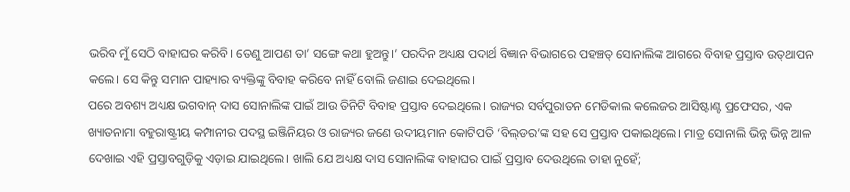ଭରିବ ମୁଁ ସେଠି ବାହାଘର କରିବି। ତେଣୁ ଆପଣ ତା’ ସଙ୍ଗେ କଥା ହୁଅନ୍ତୁ।’ ପରଦିନ ଅଧ୍ୟକ୍ଷ ପଦାର୍ଥ ବିଜ୍ଞାନ ବିଭାଗରେ ପହଞ୍ଚତ୍ ସୋନାଲିଙ୍କ ଆଗରେ ବିବାହ ପ୍ରସ୍ତାବ ଉତ୍‌ଥାପନ କଲେ। ସେ କିନ୍ତୁ ସମାନ ପାହ୍ୟାର ବ୍ୟକ୍ତିଙ୍କୁ ବିବାହ କରିବେ ନାହିଁ ବୋଲି ଜଣାଇ ଦେଇଥିଲେ।
ପରେ ଅବଶ୍ୟ ଅଧ୍ୟକ୍ଷ ଭଗବାନ୍‌ ଦାସ ସୋନାଲିଙ୍କ ପାଇଁ ଆଉ ତିନିଟି ବିବାହ ପ୍ରସ୍ତାବ ଦେଇଥିଲେ। ରାଜ୍ୟର ସର୍ବପୁରାତନ ମେଡିକାଲ କଲେଜର ଆସିଷ୍ଟାଣ୍ଟ ପ୍ରଫେସର, ଏକ ଖ୍ୟାତନାମା ବହୁରାଷ୍ଟ୍ରୀୟ କମ୍ପାନୀର ପଦସ୍ଥ ଇଞ୍ଜିନିୟର ଓ ରାଜ୍ୟର ଜଣେ ଉଦୀୟମାନ କୋଟିପତି ‘ବିଲ୍‌ଡର’ଙ୍କ ସହ ସେ ପ୍ରସ୍ତାବ ପକାଇଥିଲେ। ମାତ୍ର ସୋନାଲି ଭିନ୍ନ ଭିନ୍ନ ଆଳ ଦେଖାଇ ଏହି ପ୍ରସ୍ତାବଗୁଡ଼ିକୁ ଏଡ଼ାଇ ଯାଇଥିଲେ। ଖାଲି ଯେ ଅଧ୍ୟକ୍ଷ ଦାସ ସୋନାଲିଙ୍କ ବାହାଘର ପାଇଁ ପ୍ରସ୍ତାବ ଦେଉଥିଲେ ତାହା ନୁହେଁ;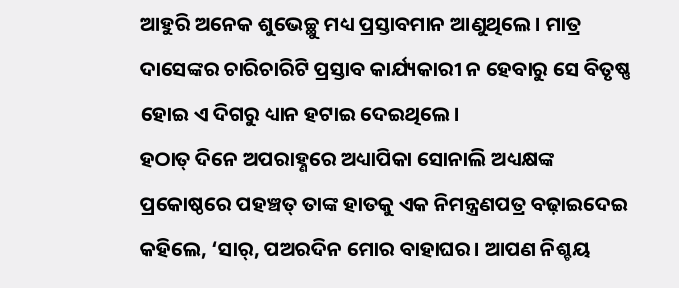ଆହୁରି ଅନେକ ଶୁଭେଚ୍ଛୁ ମଧ୍ୟ ପ୍ରସ୍ତାବମାନ ଆଣୁଥିଲେ। ମାତ୍ର ଦାସେଙ୍କର ଚାରିଚାରିଟି ପ୍ରସ୍ତାବ କାର୍ଯ୍ୟକାରୀ ନ ହେବାରୁ ସେ ବିତୃଷ୍ଣ ହୋଇ ଏ ଦିଗରୁ ଧ୍ୟାନ ହଟାଇ ଦେଇଥିଲେ।
ହଠାତ୍‌ ଦିନେ ଅପରାହ୍ଣରେ ଅଧ୍ୟାପିକା ସୋନାଲି ଅଧ୍ୟକ୍ଷଙ୍କ ପ୍ରକୋଷ୍ଠରେ ପହଞ୍ଚତ୍ ତାଙ୍କ ହାତକୁ ଏକ ନିମନ୍ତ୍ରଣପତ୍ର ବଢ଼ାଇଦେଇ କହିଲେ, ‘ସାର୍‌, ପଅରଦିନ ମୋର ବାହାଘର। ଆପଣ ନିଶ୍ଚୟ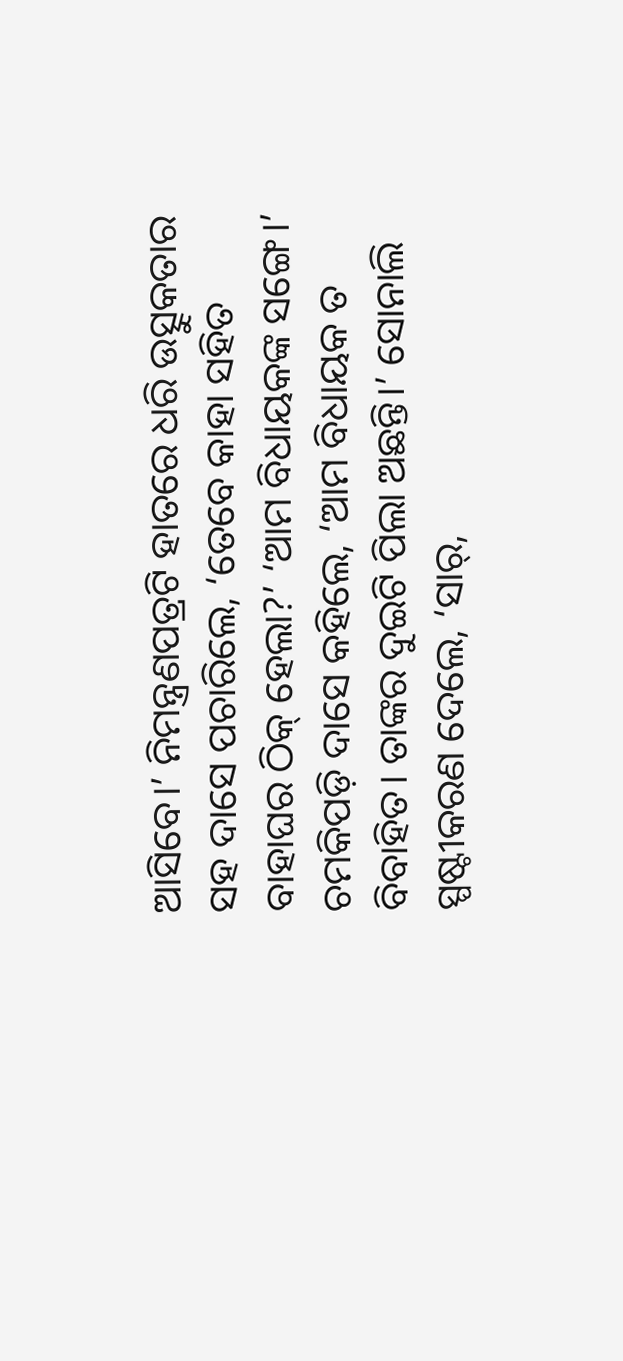ଆସିବେ।’ ନିମନ୍ତ୍ରଣପତ୍ରଟି ହାତରେ ଧରି ଉତ୍ସୁକତାର ସହ ଦାସେ ପଚାରିଲେ, ‘ତେବେ କାହା ସହିତ ବାହାଘର ଠିକ୍‌ ହେଲା?’ ‘ଆମ ବିଧାୟକଙ୍କ ସଙ୍ଗେ।’ ଚମକିପଡ଼ି ଦାସେ କହିଲେ, ‘ଆମ ବିଧାୟକ ତ ବିବାହିତ। ତାଙ୍କର ଦୁଇଟି ପିଲା ଅଛନ୍ତି।’ ସୋନାଲି ସ୍ପଷ୍ଟୀକରଣ ଦେଲେ, ‘ସାର୍‌,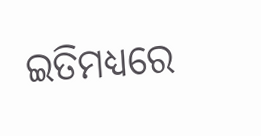ଇତିମଧ୍ୟରେ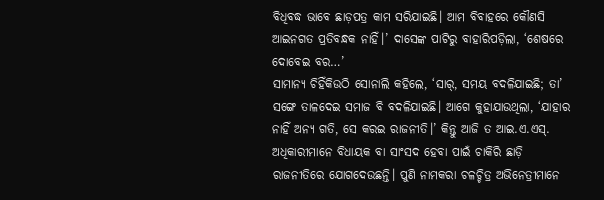ବିଧିବଦ୍ଧ ଭାବେ ଛାଡ଼ପତ୍ର କାମ ସରିଯାଇଛି। ଆମ ବିବାହରେ କୌଣସି ଆଇନଗତ ପ୍ରତିବନ୍ଧକ ନାହିଁ।’ ଦାସେଙ୍କ ପାଟିରୁ ବାହାରିପଡ଼ିଲା, ‘ଶେଷରେ ଦୋବେଇ ବର…’
ସାମାନ୍ୟ ଚିହିଁକିଉଠି ସୋନାଲି କହିଲେ, ‘ସାର୍‌, ସମୟ ବଦଳିଯାଇଛି; ତା’ ସଙ୍ଗେ ତାଳଦେଇ ସମାଜ ବି ବଦଳିଯାଇଛି। ଆଗେ କୁହାଯାଉଥିଲା, ‘ଯାହାର ନାହିଁ ଅନ୍ୟ ଗତି, ସେ କରଇ ରାଜନୀତି।’ କିନ୍ତୁ ଆଜି ତ ଆଇ.ଏ.ଏସ୍‌. ଅଧିକାରୀମାନେ ବିଧାୟକ ବା ସାଂସଦ ହେବା ପାଇଁ ଚାକିରି ଛାଡ଼ି ରାଜନୀତିରେ ଯୋଗଦେଉଛନ୍ତି। ପୁଣି ନାମକରା ଚଳଚ୍ଚିତ୍ର ଅଭିନେତ୍ରୀମାନେ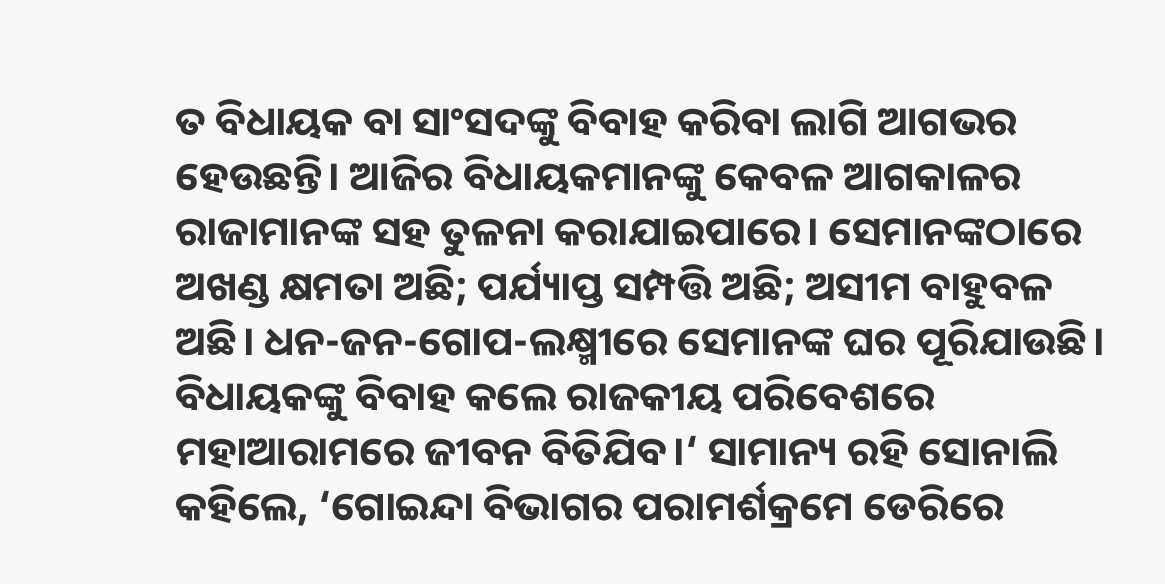ତ ବିଧାୟକ ବା ସାଂସଦଙ୍କୁ ବିବାହ କରିବା ଲାଗି ଆଗଭର ହେଉଛନ୍ତି। ଆଜିର ବିଧାୟକମାନଙ୍କୁ କେବଳ ଆଗକାଳର ରାଜାମାନଙ୍କ ସହ ତୁଳନା କରାଯାଇପାରେ। ସେମାନଙ୍କଠାରେ ଅଖଣ୍ଡ କ୍ଷମତା ଅଛି; ପର୍ଯ୍ୟାପ୍ତ ସମ୍ପତ୍ତି ଅଛି; ଅସୀମ ବାହୁବଳ ଅଛି। ଧନ-ଜନ-ଗୋପ-ଲକ୍ଷ୍ମୀରେ ସେମାନଙ୍କ ଘର ପୂରିଯାଉଛି। ବିଧାୟକଙ୍କୁ ବିବାହ କଲେ ରାଜକୀୟ ପରିବେଶରେ ମହାଆରାମରେ ଜୀବନ ବିତିଯିବ।‘ ସାମାନ୍ୟ ରହି ସୋନାଲି କହିଲେ, ‘ଗୋଇନ୍ଦା ବିଭାଗର ପରାମର୍ଶକ୍ରମେ ଡେରିରେ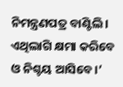ନିମନ୍ତ୍ରଣପତ୍ର ବାଣ୍ଟିଲି। ଏଥିଲାଗି କ୍ଷମା କରିବେ ଓ ନିଶ୍ଚୟ ଆସିବେ।’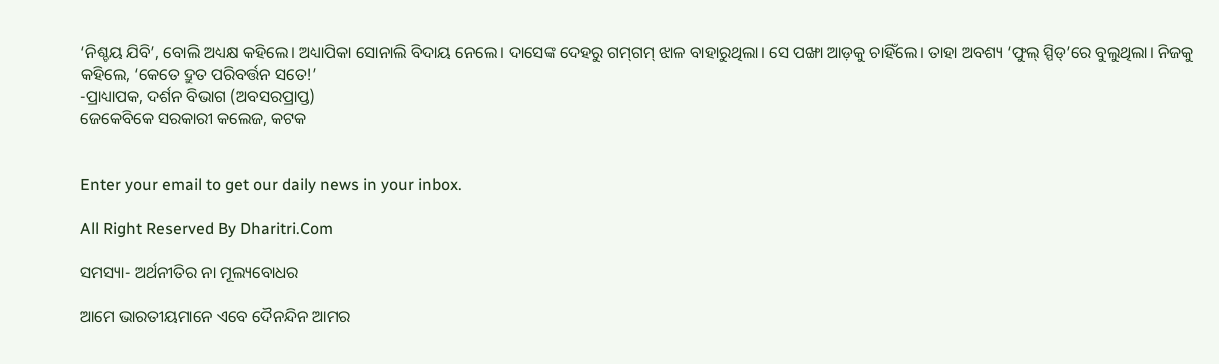‘ନିଶ୍ଚୟ ଯିବି’, ବୋଲି ଅଧ୍ୟକ୍ଷ କହିଲେ। ଅଧ୍ୟାପିକା ସୋନାଲି ବିଦାୟ ନେଲେ। ଦାସେଙ୍କ ଦେହରୁ ଗମ୍‌ଗମ୍‌ ଝାଳ ବାହାରୁଥିଲା। ସେ ପଙ୍ଖା ଆଡ଼କୁ ଚାହିଁଲେ। ତାହା ଅବଶ୍ୟ ‘ଫୁଲ୍‌ ସ୍ପିଡ୍‌’ରେ ବୁଲୁଥିଲା। ନିଜକୁ କହିଲେ, ‘କେତେ ଦ୍ରୁତ ପରିବର୍ତ୍ତନ ସତେ!’
-ପ୍ରାଧ୍ୟାପକ, ଦର୍ଶନ ବିଭାଗ (ଅବସରପ୍ରାପ୍ତ)
ଜେକେବିକେ ସରକାରୀ କଲେଜ, କଟକ


Enter your email to get our daily news in your inbox.

All Right Reserved By Dharitri.Com

ସମସ୍ୟା- ଅର୍ଥନୀତିର ନା ମୂଲ୍ୟବୋଧର

ଆମେ ଭାରତୀୟମାନେ ଏବେ ଦୈନନ୍ଦିନ ଆମର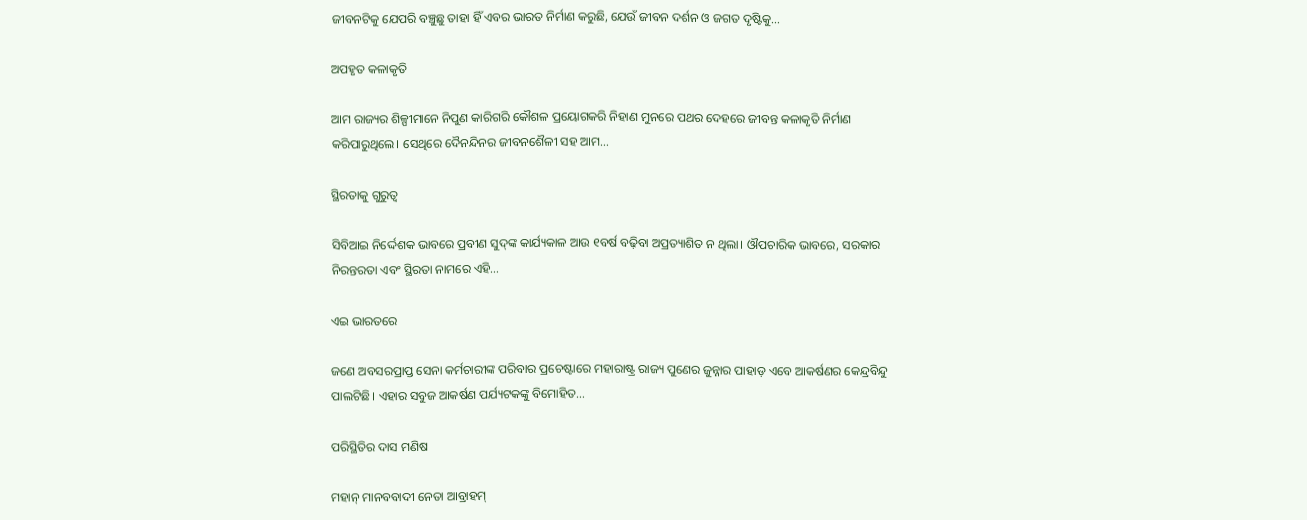ଜୀବନଟିକୁ ଯେପରି ବଞ୍ଚୁଛୁ ତାହା ହିଁ ଏବର ଭାରତ ନିର୍ମାଣ କରୁଛି, ଯେଉଁ ଜୀବନ ଦର୍ଶନ ଓ ଜଗତ ଦୃଷ୍ଟିକୁ…

ଅପହୃତ କଳାକୃତି

ଆମ ରାଜ୍ୟର ଶିଳ୍ପୀମାନେ ନିପୁଣ କାରିଗରି କୌଶଳ ପ୍ରୟୋଗକରି ନିହାଣ ମୁନରେ ପଥର ଦେହରେ ଜୀବନ୍ତ କଳାକୃତି ନିର୍ମାଣ କରିପାରୁଥିଲେ। ସେଥିରେ ଦୈନନ୍ଦିନର ଜୀବନଶୈଳୀ ସହ ଆମ…

ସ୍ଥିରତାକୁ ଗୁରୁତ୍ୱ

ସିବିଆଇ ନିର୍ଦ୍ଦେଶକ ଭାବରେ ପ୍ରବୀଣ ସୁଦ୍‌ଙ୍କ କାର୍ଯ୍ୟକାଳ ଆଉ ୧ବର୍ଷ ବଢ଼ିବା ଅପ୍ରତ୍ୟାଶିତ ନ ଥିଲା। ଔପଚାରିକ ଭାବରେ, ସରକାର ନିରନ୍ତରତା ଏବଂ ସ୍ଥିରତା ନାମରେ ଏହି…

ଏଇ ଭାରତରେ

ଜଣେ ଅବସରପ୍ରାପ୍ତ ସେନା କର୍ମଚାରୀଙ୍କ ପରିବାର ପ୍ରଚେଷ୍ଟାରେ ମହାରାଷ୍ଟ୍ର ରାଜ୍ୟ ପୁଣେର ଜୁନ୍ନାର ପାହାଡ଼ ଏବେ ଆକର୍ଷଣର କେନ୍ଦ୍ରବିନ୍ଦୁ ପାଲଟିଛି। ଏହାର ସବୁଜ ଆକର୍ଷଣ ପର୍ଯ୍ୟଟକଙ୍କୁ ବିମୋହିତ…

ପରିସ୍ଥିତିର ଦାସ ମଣିଷ

ମହାନ୍‌ ମାନବବାଦୀ ନେତା ଆବ୍ରାହମ୍‌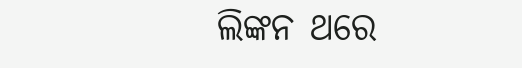ଲିଙ୍କନ ଥରେ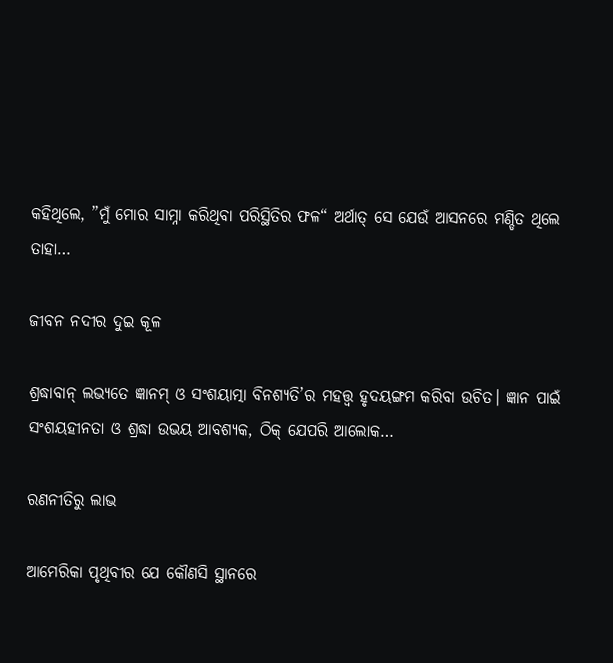କହିଥିଲେ, ”ମୁଁ ମୋର ସାମ୍ନା କରିଥିବା ପରିସ୍ଥିତିର ଫଳ“ ଅର୍ଥାତ୍‌ ସେ ଯେଉଁ ଆସନରେ ମଣ୍ଡିତ ଥିଲେ ତାହା…

ଜୀବନ ନଦୀର ଦୁଇ କୂଳ

ଶ୍ରଦ୍ଧାବାନ୍‌ ଲଭ୍ୟତେ ଜ୍ଞାନମ୍‌ ଓ ସଂଶୟାତ୍ମା ବିନଶ୍ୟତି’ର ମହତ୍ତ୍ୱ ହୃଦୟଙ୍ଗମ କରିବା ଉଚିତ। ଜ୍ଞାନ ପାଇଁ ସଂଶୟହୀନତା ଓ ଶ୍ରଦ୍ଧା ଉଭୟ ଆବଶ୍ୟକ, ଠିକ୍‌ ଯେପରି ଆଲୋକ…

ରଣନୀତିରୁ ଲାଭ

ଆମେରିକା ପୃଥିବୀର ଯେ କୌଣସି ସ୍ଥାନରେ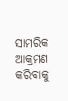ସାମରିକ ଆକ୍ରମଣ କରିବାକୁ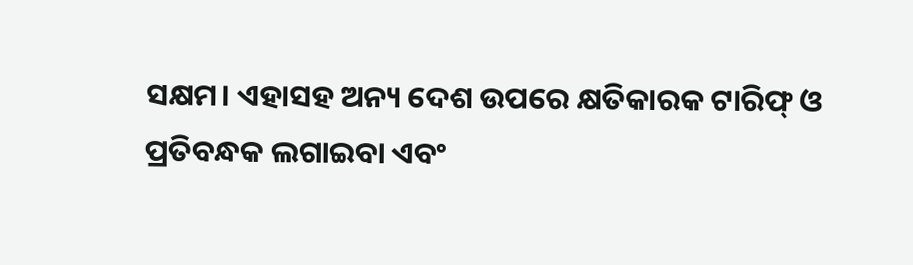ସକ୍ଷମ। ଏହାସହ ଅନ୍ୟ ଦେଶ ଉପରେ କ୍ଷତିକାରକ ଟାରିଫ୍‌ ଓ ପ୍ରତିବନ୍ଧକ ଲଗାଇବା ଏବଂ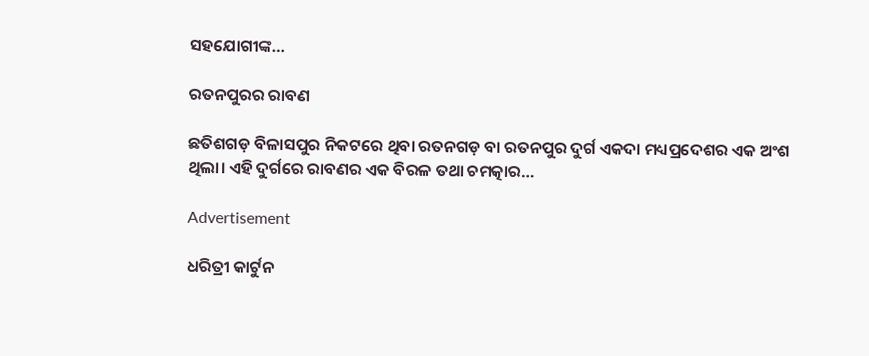ସହଯୋଗୀଙ୍କ…

ରତନପୁରର ରାବଣ

ଛତିଶଗଡ଼ ବିଳାସପୁର ନିକଟରେ ଥିବା ରତନଗଡ଼ ବା ରତନପୁର ଦୁର୍ଗ ଏକଦା ମଧ୍ୟପ୍ରଦେଶର ଏକ ଅଂଶ ଥିଲା। ଏହି ଦୁର୍ଗରେ ରାବଣର ଏକ ବିରଳ ତଥା ଚମତ୍କାର…

Advertisement

ଧରିତ୍ରୀ କାର୍ଟୁନ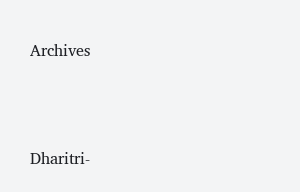Archives



Dharitri-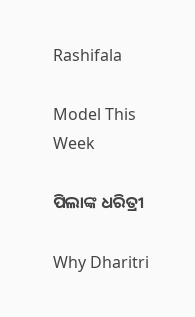Rashifala

Model This Week

ପିଲାଙ୍କ ଧରିତ୍ରୀ

Why Dharitri